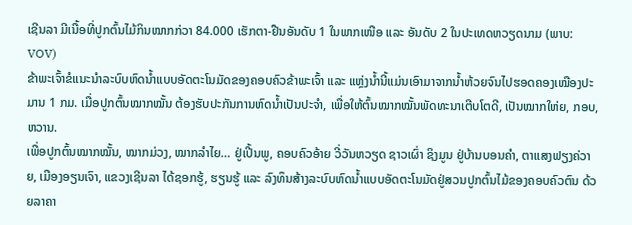ເຊີນລາ ມີເນື້ອທີ່ປູກຕົ້ນໄມ້ກິນໝາກກ່ວາ 84.000 ເຮັກຕາ-ຢືນອັນດັບ 1 ໃນພາກເໜືອ ແລະ ອັນດັບ 2 ໃນປະເທດຫວຽດນາມ (ພາບ: VOV)
ຂ້າພະເຈົ້າຂໍແນະນຳລະບົບຫົດນ້ຳແບບອັດຕະໂນມັດຂອງຄອບຄົວຂ້າພະເຈົ້າ ແລະ ແຫຼ່ງນ້ຳນີ້ແມ່ນເອົາມາຈາກນ້ຳຫ້ວຍຈົນໄປຮອດຄອງເໝືອງປະມານ 1 ກມ. ເມື່ອປູກຕົ້ນໝາກໝັ້ນ ຕ້ອງຮັບປະກັນການຫົດນ້ຳເປັນປະຈຳ, ເພື່ອໃຫ້ຕົ້ນໝາກໝັ້ນພັດທະນາເຕີບໂຕດີ, ເປັນໝາກໃຫ່ຍ, ກອບ, ຫວານ.
ເພື່ອປູກຕົ້ນໝາກໝັ້ນ, ໝາກມ່ວງ, ໝາກລຳໄຍ… ຢູ່ເປີ້ນພູ, ຄອບຄົວອ້າຍ ວີ່ວັນຫວຽດ ຊາວເຜົ່າ ຊິງມູນ ຢູ່ບ້ານບອນຄຳ, ຕາແສງຟຽງຄ່ວາຍ, ເມືອງອຽນເຈົາ, ແຂວງເຊີນລາ ໄດ້ຊອກຮູ້, ຮຽນຮູ້ ແລະ ລົງທຶນສ້າງລະບົບຫົດນ້ຳແບບອັດຕະໂນມັດຢູ່ສວນປູກຕົ້ນໄມ້ຂອງຄອບຄົວຕົນ ດ້ວຍລາຄາ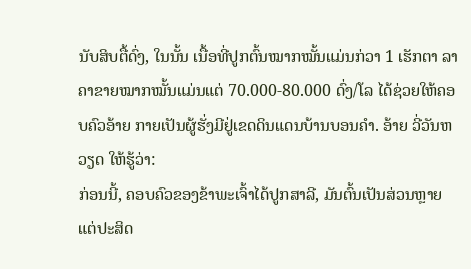ນັບສິບຕື້ດົ່ງ, ໃນນັ້ນ ເນື້ອທີ່ປູກຕົ້ນໝາກໝັ້ນແມ່ນກ່ວາ 1 ເຮັກຕາ ລາຄາຂາຍໝາກໝັ້ນແມ່ນແຕ່ 70.000-80.000 ດົ່ງ/ໂລ ໄດ້ຊ່ວຍໃຫ້ຄອບຄົວອ້າຍ ກາຍເປັນຜູ້ຮັ່ງມີຢູ່ເຂດດິນແດນບ້ານບອນຄຳ. ອ້າຍ ວີ່ວັນຫວຽດ ໃຫ້ຮູ້ວ່າ:
ກ່ອນນີ້, ຄອບຄົວຂອງຂ້າພະເຈົ້າໄດ້ປູກສາລີ, ມັນຕົ້ນເປັນສ່ວນຫຼາຍ ແຕ່ປະສິດ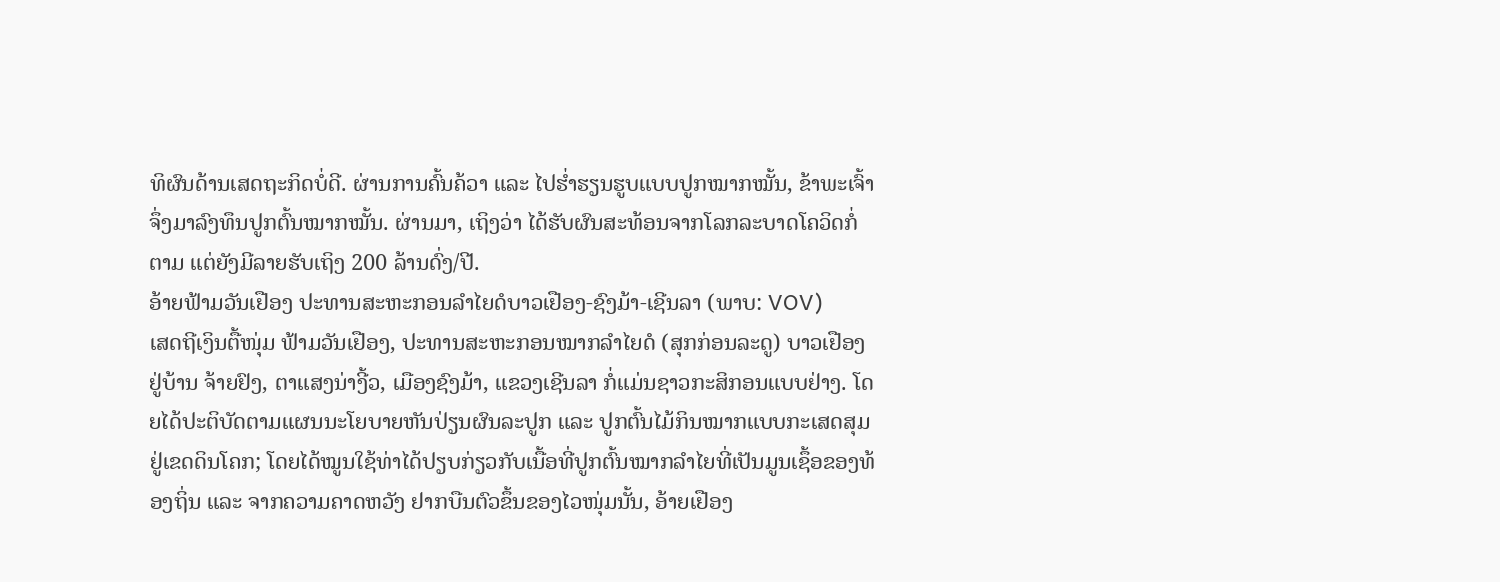ທິຜົນດ້ານເສດຖະກິດບໍ່ດີ. ຜ່ານການຄົ້ນຄ້ວາ ແລະ ໄປຮ່ຳຮຽນຮູບແບບປູກໝາກໝັ້ນ, ຂ້າພະເຈົ້າຈຶ່ງມາລົງທຶນປູກຕົ້ນໝາກໝັ້ນ. ຜ່ານມາ, ເຖິງວ່າ ໄດ້ຮັບຜົນສະທ້ອນຈາກໂລກລະບາດໂຄວິດກໍ່ຕາມ ແຕ່ຍັງມີລາຍຮັບເຖິງ 200 ລ້ານດົ່ງ/ປີ.
ອ້າຍຟ້າມວັນເຢືອງ ປະທານສະຫະກອນລຳໄຍດໍບາວເຢືອງ-ຊົງມ້າ-ເຊີນລາ (ພາບ: VOV)
ເສດຖີເງິນຕື້ໜຸ່ມ ຟ້າມວັນເຢືອງ, ປະທານສະຫະກອນໝາກລຳໄຍດໍ (ສຸກກ່ອນລະດູ) ບາວເຢືອງ ຢູ່ບ້ານ ຈ້າຍຢົງ, ຕາແສງນ່າງີ້ວ, ເມືອງຊົງມ້າ, ແຂວງເຊີນລາ ກໍ່ແມ່ນຊາວກະສິກອນແບບຢ່າງ. ໂດຍໄດ້ປະຕິບັດຕາມແຜນນະໂຍບາຍຫັນປ່ຽນຜົນລະປູກ ແລະ ປູກຕົ້ນໄມ້ກິນໝາກແບບກະເສດສຸມຢູ່ເຂດດິນໂຄກ; ໂດຍໄດ້ໝູນໃຊ້ທ່າໄດ້ປຽບກ່ຽວກັບເນື້ອທີ່ປູກຕົ້ນໝາກລຳໄຍທີ່ເປັນມູນເຊຶ້ອຂອງທ້ອງຖິ່ນ ແລະ ຈາກຄວາມຄາດຫວັງ ຢາກບືນຕົວຂຶ້ນຂອງໄວໜຸ່ມນັ້ນ, ອ້າຍເຢືອງ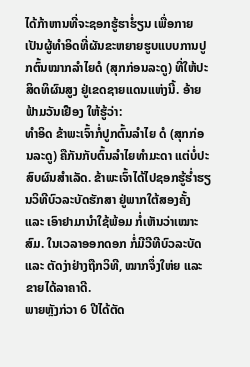ໄດ້ກ້າຫານທີ່ຈະຊອກຮູ້ຮາໍ່ຮຽນ ເພື່ອກາຍເປັນຜູ້ທຳອິດທີ່ຜັນຂະຫຍາຍຮູບແບບການປູກຕົ້ນໝາກລຳໄຍດໍ (ສຸກກ່ອນລະດູ) ທີ່ໃຫ້ປະສິດທິຜົນສູງ ຢູ່ເຂດຊາຍແດນແຫ່ງນີ້. ອ້າຍ ຟ້າມວັນເຢືອງ ໃຫ້ຮູ້ວ່າ:
ທຳອິດ ຂ້າພະເຈົ້າກໍ່ປູກຕົ້ນລຳໄຍ ດໍ (ສຸກກ່ອນລະດູ) ຄືກັນກັບຕົ້ນລຳໄຍທຳມະດາ ແຕ່ບໍ່ປະສົບຜົນສຳເລັດ. ຂ້າພະເຈົ້າໄດ້ໄປຊອກຮູ້ຮ່ຳຮຽນວິທີບົວລະບັດຮັກສາ ຢູ່ພາກໃຕ້ສອງຄັ້ງ ແລະ ເອົາຢາມານຳໃຊ້ພ້ອມ ກໍ່ເຫັນວ່າເໝາະສົມ. ໃນເວລາອອກດອກ ກໍ່ມີວີທີບົວລະບັດ ແລະ ຕັດງ່າຢ່າງຖືກວິທີ, ໝາກຈຶ່ງໃຫ່ຍ ແລະ ຂາຍໄດ້ລາຄາດີ.
ພາຍຫຼັງກ່ວາ 6 ປີໄດ້ຕັດ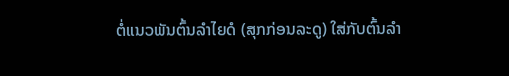ຕໍ່ແນວພັນຕົ້ນລຳໄຍດໍ (ສຸກກ່ອນລະດູ) ໃສ່ກັບຕົ້ນລຳ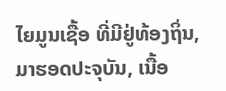ໄຍມູນເຊື້ອ ທີ່ມີຢູ່ທ້ອງຖິ່ນ, ມາຮອດປະຈຸບັນ, ເນື້ອ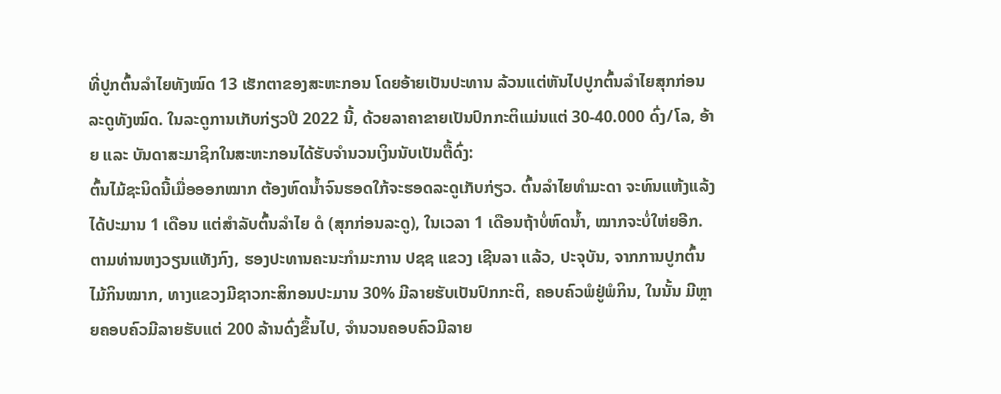ທີ່ປູກຕົ້ນລຳໄຍທັງໝົດ 13 ເຮັກຕາຂອງສະຫະກອນ ໂດຍອ້າຍເປັນປະທານ ລ້ວນແຕ່ຫັນໄປປູກຕົ້ນລຳໄຍສຸກກ່ອນລະດູທັງໝົດ. ໃນລະດູການເກັບກ່ຽວປີ 2022 ນີ້, ດ້ວຍລາຄາຂາຍເປັນປົກກະຕິແມ່ນແຕ່ 30-40.000 ດົ່ງ/ໂລ, ອ້າຍ ແລະ ບັນດາສະມາຊິກໃນສະຫະກອນໄດ້ຮັບຈຳນວນເງິນນັບເປັນຕື້ດົ່ງ:
ຕົ້ນໄມ້ຊະນິດນີ້ເມື່ອອອກໝາກ ຕ້ອງຫົດນ້ຳຈົນຮອດໃກ້ຈະຮອດລະດູເກັບກ່ຽວ. ຕົ້ນລຳໄຍທຳມະດາ ຈະທົນແຫ້ງແລ້ງໄດ້ປະມານ 1 ເດືອນ ແຕ່ສຳລັບຕົ້ນລຳໄຍ ດໍ (ສຸກກ່ອນລະດູ), ໃນເວລາ 1 ເດືອນຖ້າບໍ່ຫົດນ້ຳ, ໝາກຈະບໍ່ໃຫ່ຍອີກ.
ຕາມທ່ານຫງວຽນແທັງກົງ, ຮອງປະທານຄະນະກຳມະການ ປຊຊ ແຂວງ ເຊີນລາ ແລ້ວ, ປະຈຸບັນ, ຈາກການປູກຕົ້ນໄມ້ກິນໝາກ, ທາງແຂວງມີຊາວກະສິກອນປະມານ 30% ມີລາຍຮັບເປັນປົກກະຕິ, ຄອບຄົວພໍຢູ່ພໍກິນ, ໃນນັ້ນ ມີຫຼາຍຄອບຄົວມີລາຍຮັບແຕ່ 200 ລ້ານດົ່ງຂຶ້ນໄປ, ຈຳນວນຄອບຄົວມີລາຍ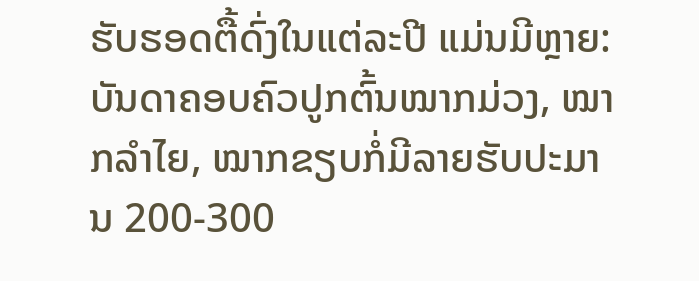ຮັບຮອດຕື້ດົ່ງໃນແຕ່ລະປີ ແມ່ນມີຫຼາຍ:
ບັນດາຄອບຄົວປູກຕົ້ນໝາກມ່ວງ, ໝາກລຳໄຍ, ໝາກຂຽບກໍ່ມີລາຍຮັບປະມານ 200-300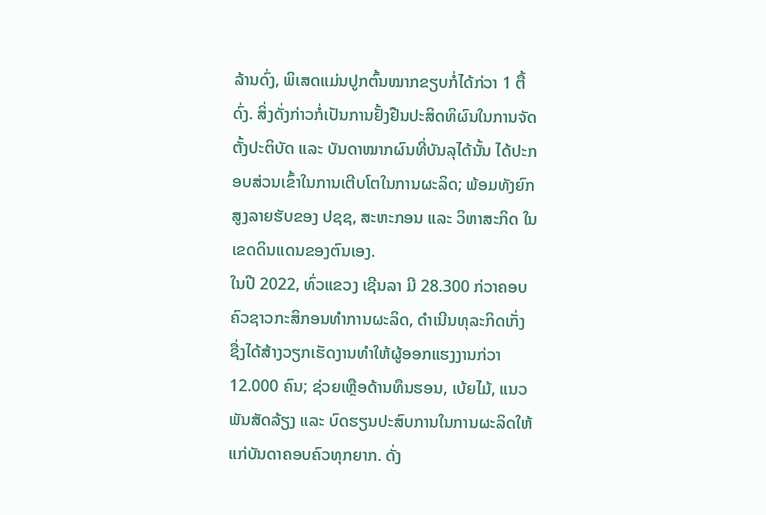ລ້ານດົ່ງ, ພິເສດແມ່ນປູກຕົ້ນໝາກຂຽບກໍ່ໄດ້ກ່ວາ 1 ຕື້ດົ່ງ. ສິ່ງດັ່ງກ່າວກໍ່ເປັນການຢັ້ງຢືນປະສິດທິຜົນໃນການຈັດຕັ້ງປະຕິບັດ ແລະ ບັນດາໝາກຜົນທີ່ບັນລຸໄດ້ນັ້ນ ໄດ້ປະກອບສ່ວນເຂົ້າໃນການເຕີບໂຕໃນການຜະລິດ; ພ້ອມທັງຍົກສູງລາຍຮັບຂອງ ປຊຊ, ສະຫະກອນ ແລະ ວິຫາສະກິດ ໃນເຂດດິນແດນຂອງຕົນເອງ.
ໃນປີ 2022, ທົ່ວແຂວງ ເຊີນລາ ມີ 28.300 ກ່ວາຄອບຄົວຊາວກະສິກອນທຳການຜະລິດ, ດຳເນີນທຸລະກິດເກັ່ງ ຊື່ງໄດ້ສ້າງວຽກເຮັດງານທຳໃຫ້ຜູ້ອອກແຮງງານກ່ວາ 12.000 ຄົນ; ຊ່ວຍເຫຼືອດ້ານທຶນຮອນ, ເບ້ຍໄມ້, ແນວພັນສັດລ້ຽງ ແລະ ບົດຮຽນປະສົບການໃນການຜະລິດໃຫ້ແກ່ບັນດາຄອບຄົວທຸກຍາກ. ດັ່ງ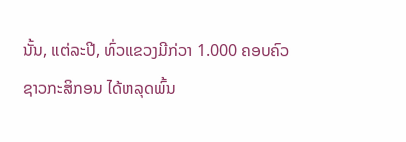ນັ້ນ, ແຕ່ລະປີ, ທົ່ວແຂວງມີກ່ວາ 1.000 ຄອບຄົວຊາວກະສິກອນ ໄດ້ຫລຸດພົ້ນ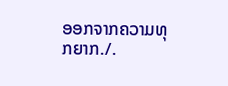ອອກຈາກຄວາມທຸກຍາກ./.